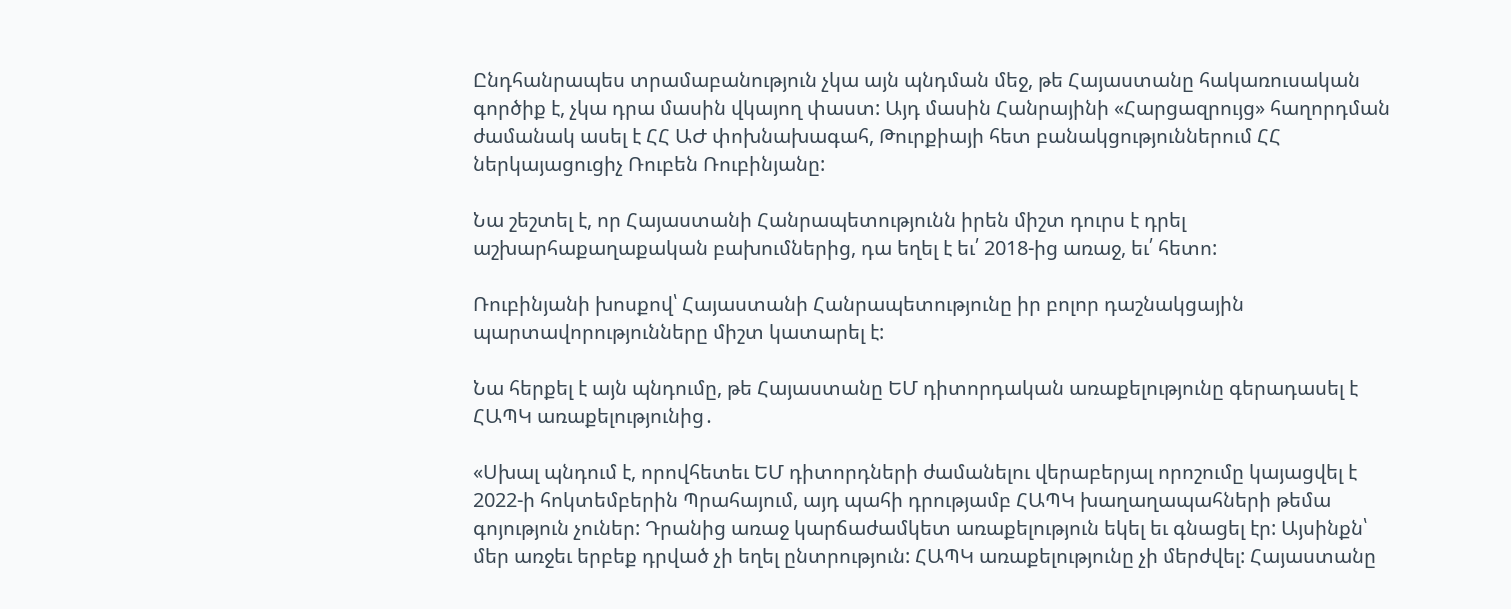Ընդհանրապես տրամաբանություն չկա այն պնդման մեջ, թե Հայաստանը հակառուսական գործիք է, չկա դրա մասին վկայող փաստ: Այդ մասին Հանրայինի «Հարցազրույց» հաղորդման ժամանակ ասել է ՀՀ ԱԺ փոխնախագահ, Թուրքիայի հետ բանակցություններում ՀՀ ներկայացուցիչ Ռուբեն Ռուբինյանը:

Նա շեշտել է, որ Հայաստանի Հանրապետությունն իրեն միշտ դուրս է դրել աշխարհաքաղաքական բախումներից, դա եղել է եւ՛ 2018-ից առաջ, եւ՛ հետո:

Ռուբինյանի խոսքով՝ Հայաստանի Հանրապետությունը իր բոլոր դաշնակցային պարտավորությունները միշտ կատարել է:

Նա հերքել է այն պնդումը, թե Հայաստանը ԵՄ դիտորդական առաքելությունը գերադասել է ՀԱՊԿ առաքելությունից․

«Սխալ պնդում է, որովհետեւ ԵՄ դիտորդների ժամանելու վերաբերյալ որոշումը կայացվել է 2022-ի հոկտեմբերին Պրահայում, այդ պահի դրությամբ ՀԱՊԿ խաղաղապահների թեմա գոյություն չուներ: Դրանից առաջ կարճաժամկետ առաքելություն եկել եւ գնացել էր: Այսինքն՝ մեր առջեւ երբեք դրված չի եղել ընտրություն: ՀԱՊԿ առաքելությունը չի մերժվել: Հայաստանը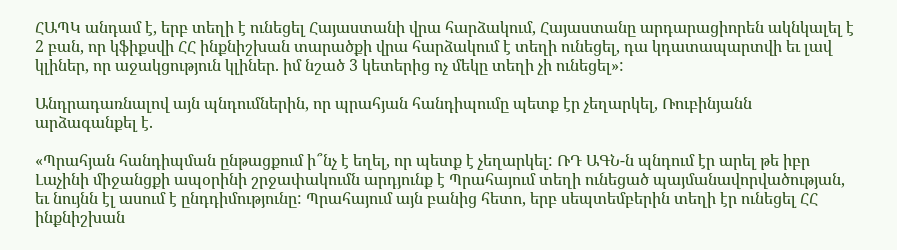ՀԱՊԿ անդամ է, երբ տեղի է ունեցել Հայաստանի վրա հարձակում, Հայաստանը արդարացիորեն ակնկալել է 2 բան, որ կֆիքսվի ՀՀ ինքնիշխան տարածքի վրա հարձակում է տեղի ունեցել, դա կդատապարտվի եւ լավ կլիներ, որ աջակցություն կլիներ. իմ նշած 3 կետերից ոչ մեկը տեղի չի ունեցել»:

Անդրադառնալով այն պնդումներին, որ պրահյան հանդիպումը պետք էր չեղարկել, Ռուբինյանն արձագանքել է.

«Պրահյան հանդիպման ընթացքում ի՞նչ է եղել, որ պետք է չեղարկել: ՌԴ ԱԳՆ-ն պնդում էր արել թե իբր Լաչինի միջանցքի ապօրինի շրջափակումն արդյունք է Պրահայում տեղի ունեցած պայմանավորվածության, եւ նույնն էլ ասում է ընդդիմությունը: Պրահայում այն բանից հետո, երբ սեպտեմբերին տեղի էր ունեցել ՀՀ ինքնիշխան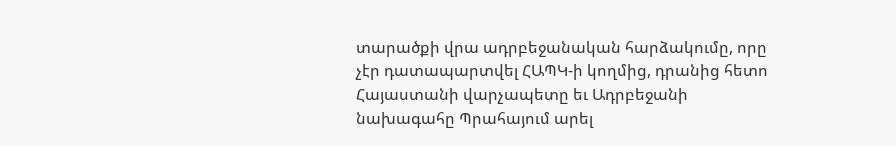տարածքի վրա ադրբեջանական հարձակումը, որը չէր դատապարտվել ՀԱՊԿ-ի կողմից, դրանից հետո Հայաստանի վարչապետը եւ Ադրբեջանի նախագահը Պրահայում արել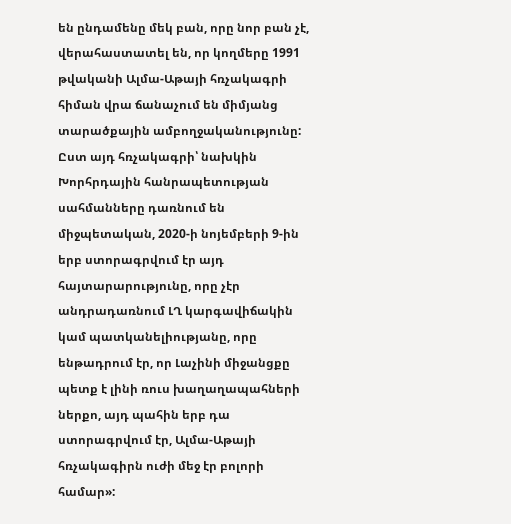են ընդամենը մեկ բան, որը նոր բան չէ, վերահաստատել են, որ կողմերը 1991 թվականի Ալմա-Աթայի հռչակագրի հիման վրա ճանաչում են միմյանց տարածքային ամբողջականությունը: Ըստ այդ հռչակագրի՝ նախկին Խորհրդային հանրապետության սահմանները դառնում են միջպետական, 2020-ի նոյեմբերի 9-ին երբ ստորագրվում էր այդ հայտարարությունը, որը չէր անդրադառնում ԼՂ կարգավիճակին կամ պատկանելիությանը, որը ենթադրում էր, որ Լաչինի միջանցքը պետք է լինի ռուս խաղաղապահների ներքո, այդ պահին երբ դա ստորագրվում էր, Ալմա-Աթայի հռչակագիրն ուժի մեջ էր բոլորի համար»: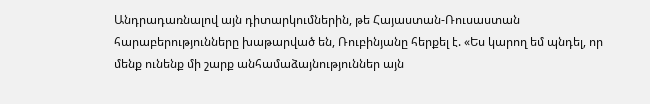Անդրադառնալով այն դիտարկումներին, թե Հայաստան-Ռուսաստան հարաբերությունները խաթարված են, Ռուբինյանը հերքել է. «Ես կարող եմ պնդել, որ մենք ունենք մի շարք անհամաձայնություններ այն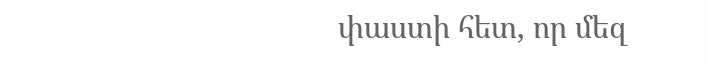փաստի հետ, որ մեզ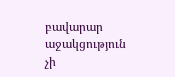բավարար աջակցություն չի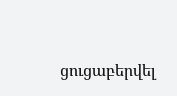ցուցաբերվել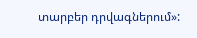տարբեր դրվագներում»: